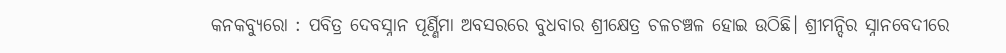କନକବ୍ୟୁରୋ : ପବିତ୍ର ଦେବସ୍ନାନ ପୂର୍ଣ୍ଣିମା ଅବସରରେ ବୁଧବାର ଶ୍ରୀକ୍ଷେତ୍ର ଚଳଚଞ୍ଚଳ ହୋଇ ଉଠିଛି। ଶ୍ରୀମନ୍ଦିର ସ୍ନାନବେଦୀରେ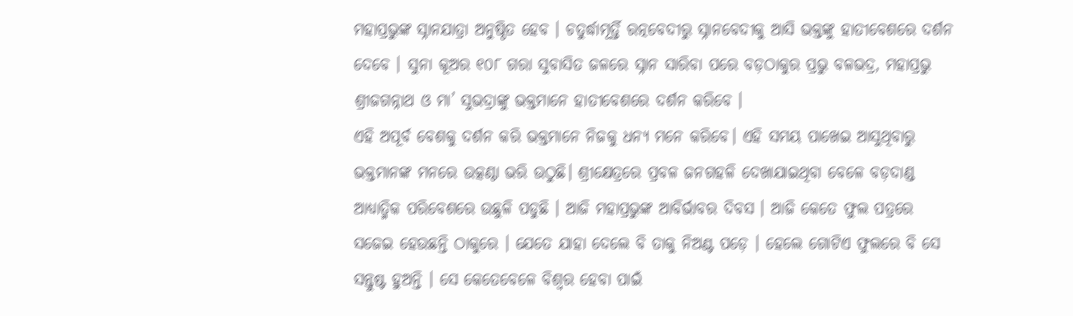ମହାପ୍ରଭୁଙ୍କ ସ୍ନାନଯାତ୍ରା ଅନୁଷ୍ଠିତ ହେବ । ଚତୁର୍ଦ୍ଧାମୂର୍ତ୍ତି ରତ୍ନବେଦୀରୁ ସ୍ନାନବେଦୀକୁ ଆସି ଭକ୍ତଙ୍କୁ ହାତୀବେଶରେ ଦର୍ଶନ ଦେବେ । ସୁନା କୂଅର ୧୦୮ ଗରା ସୁବାସିତ ଜଳରେ ସ୍ନାନ ସାରିବା ପରେ ବଡ଼ଠାକୁର ପ୍ରଭୁ ବଳଭଦ୍ର, ମହାପ୍ରଭୁ ଶ୍ରୀଜଗନ୍ନାଥ ଓ ମା’ ସୁଭଦ୍ରାଙ୍କୁ ଭକ୍ତମାନେ ହାତୀବେଶରେ ଦର୍ଶନ କରିବେ ।
ଏହି ଅପୂର୍ବ ବେଶକୁ ଦର୍ଶନ କରି ଭକ୍ତମାନେ ନିଜକୁ ଧନ୍ୟ ମନେ କରିବେ। ଏହି ସମୟ ପାଖେଇ ଆସୁଥିବାରୁ ଭକ୍ତମାନଙ୍କ ମନରେ ଉତ୍କଣ୍ଠା ଭରି ଉଠୁଛି। ଶ୍ରୀକ୍ଷେତ୍ରରେ ପ୍ରବଳ ଜନଗହଳି ଦେଖାଯାଇଥିବା ବେଳେ ବଡ଼ଦାଣ୍ଡ ଆଧ୍ୟାତ୍ମିକ ପରିବେଶରେ ଉଛୁଳି ପଡୁଛି । ଆଜି ମହାପ୍ରଭୁଙ୍କ ଆବିର୍ଭାବର ଦିବସ । ଆଜି କେତେ ଫୁଲ ପତ୍ରରେ ସଜେଇ ହେଉଛନ୍ତି ଠାକୁରେ । ଯେତେ ଯାହା ଦେଲେ ବି ତାକୁ ନିଅଣ୍ଟ ପଡ଼େ । ହେଲେ ଗୋଟିଏ ଫୁଲରେ ବି ସେ ସନ୍ତୁଷ୍ଟ ହୁଅନ୍ତି । ସେ କେତେବେଳେ ବିଶ୍ବର ହେବା ପାଇଁ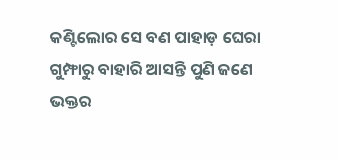କଣ୍ଟିଲୋର ସେ ବଣ ପାହାଡ଼ ଘେରା ଗୁମ୍ଫାରୁ ବାହାରି ଆସନ୍ତି ପୁଣି ଜଣେ ଭକ୍ତର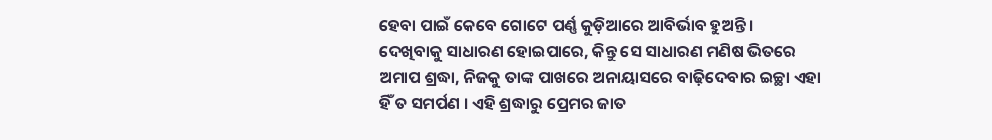ହେବା ପାଇଁ କେବେ ଗୋଟେ ପର୍ଣ୍ଣ କୁଡ଼ିଆରେ ଆବିର୍ଭାବ ହୁଅନ୍ତି ।
ଦେଖିବାକୁ ସାଧାରଣ ହୋଇପାରେ, କିନ୍ତୁ ସେ ସାଧାରଣ ମଣିଷ ଭିତରେ ଅମାପ ଶ୍ରଦ୍ଧା, ନିଜକୁ ତାଙ୍କ ପାଖରେ ଅନାୟାସରେ ବାଢ଼ିଦେବାର ଇଚ୍ଛା ଏହା ହିଁ ତ ସମର୍ପଣ । ଏହି ଶ୍ରଦ୍ଧାରୁ ପ୍ରେମର ଜାତ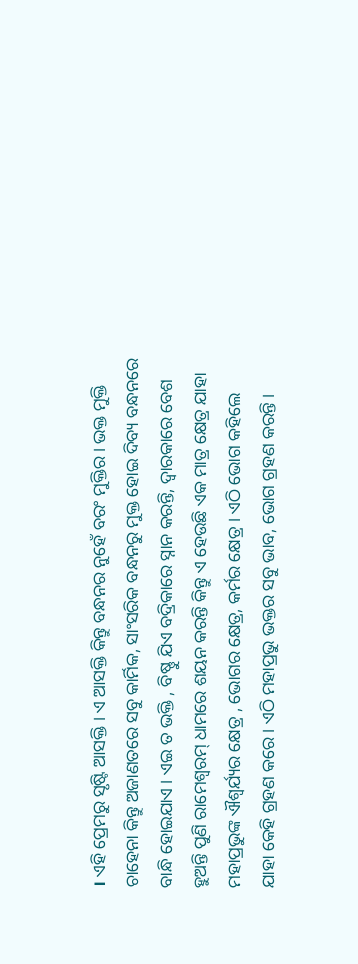। ଏହି ପ୍ରେମରୁ ସୃଷ୍ଟି ଆସକ୍ତି । ଏ ଆସକ୍ତି କିନ୍ତୁ ବନ୍ଧନର ନୁହେଁ ବରଂ ମୁକ୍ତିର । ଭକ୍ତ ମୁକ୍ତି ଚାହେନା କିନ୍ତୁ ଅଜାଣତରେ ସବୁ କାର୍ମିକ, ସାଂସରିକ ବନ୍ଧନରୁ ମୁକ୍ତ ହୋଇ ଦିବ୍ୟ ବନ୍ଧନରେ ବାନ୍ଧି ହୋଇଯାଏ । ଏଇ ତ ଭକ୍ତି , ବିଷ୍ଣୁ ଯିଏ ବଦ୍ରିକାରେ ସ୍ନାନ କରନ୍ତି, ଦ୍ବାରକାରେ ବେଶ ହୁଅନ୍ତି ପୁଣି ରାମେଶ୍ବରମ୍ ଧାମରେ ଶୟନ କରନ୍ତି କିନ୍ତୁ ଏ ହେଉଛି ଏକ ମାତ୍ର କ୍ଷେତ୍ର ଯାହା ମହାପ୍ରଭୁଙ୍କ ଐଶ୍ବର୍ଯ୍ୟର କ୍ଷେତ୍ର , ଭୋଗର କ୍ଷେତ୍ର, କର୍ମର କ୍ଷେତ୍ର । ଏଠି ଭୋଗ କହିଲେ ଯାହା କେହି ଗ୍ରହଣ କରେ । ଏଠି ମହାପ୍ରଭୁ ଭକ୍ତର ସବୁ ଭାବ, ଭୋଗ ଗ୍ରହଣ କରନ୍ତି ।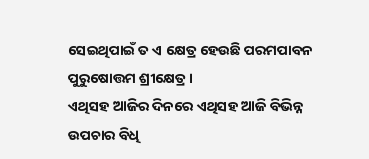ସେଇଥିପାଇଁ ତ ଏ କ୍ଷେତ୍ର ହେଉଛି ପରମପାବନ ପୁରୁଷୋତ୍ତମ ଶ୍ରୀକ୍ଷେତ୍ର ।
ଏଥିସହ ଆଜିର ଦିନରେ ଏଥିସହ ଆଜି ବିଭିନ୍ନ ଉପଚାର ବିଧି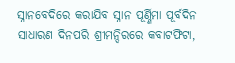ସ୍ନାନବେଦିରେ କରାଯିବ ସ୍ନାନ ପୂର୍ଣ୍ଣିମା ପୂର୍ବଦିନ ସାଧାରଣ ଦିନପରି ଶ୍ରୀମନ୍ଦିରରେ କବାଟଫିଟା,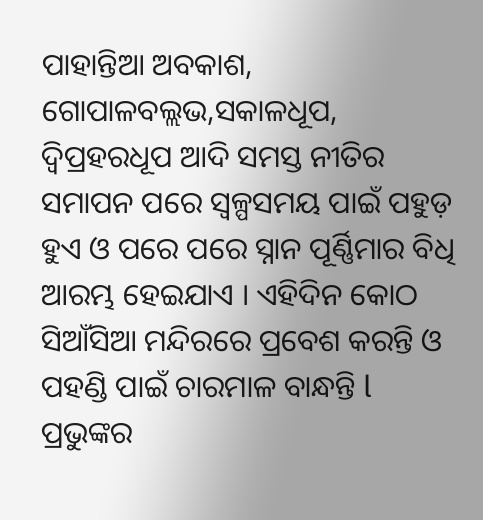ପାହାନ୍ତିଆ ଅବକାଶ, ଗୋପାଳବଲ୍ଲଭ,ସକାଳଧୂପ, ଦ୍ୱିପ୍ରହରଧୂପ ଆଦି ସମସ୍ତ ନୀତିର ସମାପନ ପରେ ସ୍ୱଳ୍ପସମୟ ପାଇଁ ପହୁଡ଼ ହୁଏ ଓ ପରେ ପରେ ସ୍ନାନ ପୂର୍ଣ୍ଣିମାର ବିଧି ଆରମ୍ଭ ହେଇଯାଏ । ଏହିଦିନ କୋଠ ସିଆଁସିଆ ମନ୍ଦିରରେ ପ୍ରବେଶ କରନ୍ତି ଓ ପହଣ୍ଡି ପାଇଁ ଚାରମାଳ ବାନ୍ଧନ୍ତି l ପ୍ରଭୁଙ୍କର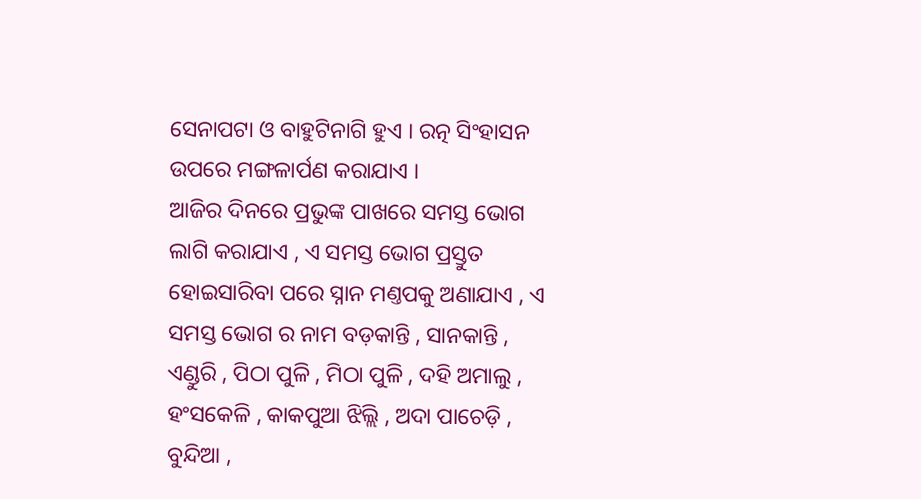ସେନାପଟା ଓ ବାହୁଟିନାଗି ହୁଏ । ରତ୍ନ ସିଂହାସନ ଉପରେ ମଙ୍ଗଳାର୍ପଣ କରାଯାଏ ।
ଆଜିର ଦିନରେ ପ୍ରଭୁଙ୍କ ପାଖରେ ସମସ୍ତ ଭୋଗ ଲାଗି କରାଯାଏ , ଏ ସମସ୍ତ ଭୋଗ ପ୍ରସ୍ତୁତ ହୋଇସାରିବା ପରେ ସ୍ନାନ ମଣ୍ତପକୁ ଅଣାଯାଏ , ଏ ସମସ୍ତ ଭୋଗ ର ନାମ ବଡ଼କାନ୍ତି , ସାନକାନ୍ତି , ଏଣ୍ଡୁରି , ପିଠା ପୁଳି , ମିଠା ପୁଳି , ଦହି ଅମାଲୁ , ହଂସକେଳି , କାକପୁଆ ଝିଲ୍ଲି , ଅଦା ପାଚେଡ଼ି , ବୁନ୍ଦିଆ ,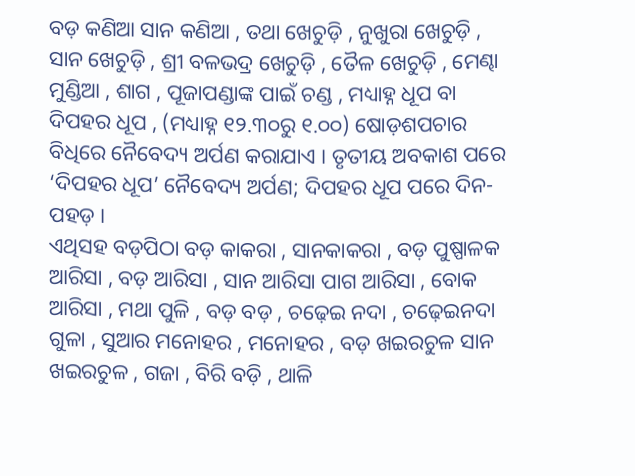ବଡ଼ କଣିଆ ସାନ କଣିଆ , ତଥା ଖେଚୁଡ଼ି , ନୁଖୁରା ଖେଚୁଡ଼ି , ସାନ ଖେଚୁଡ଼ି , ଶ୍ରୀ ବଳଭଦ୍ର ଖେଚୁଡ଼ି , ତୈଳ ଖେଚୁଡ଼ି , ମେଣ୍ଢା ମୁଣ୍ଡିଆ , ଶାଗ , ପୂଜାପଣ୍ଡାଙ୍କ ପାଇଁ ଚଣ୍ଡ , ମଧ୍ୟାହ୍ନ ଧୂପ ବା ଦିପହର ଧୂପ , (ମଧ୍ୟାହ୍ନ ୧୨.୩୦ରୁ ୧.୦୦) ଷୋଡ଼ଶପଚାର ବିଧିରେ ନୈବେଦ୍ୟ ଅର୍ପଣ କରାଯାଏ । ତୃତୀୟ ଅବକାଶ ପରେ ‘ଦିପହର ଧୂପ’ ନୈବେଦ୍ୟ ଅର୍ପଣ; ଦିପହର ଧୂପ ପରେ ଦିନ-ପହଡ଼ ।
ଏଥିସହ ବଡ଼ପିଠା ବଡ଼ କାକରା , ସାନକାକରା , ବଡ଼ ପୁଷ୍ପାଳକ ଆରିସା , ବଡ଼ ଆରିସା , ସାନ ଆରିସା ପାଗ ଆରିସା , ବୋକ ଆରିସା , ମଥା ପୁଳି , ବଡ଼ ବଡ଼ , ଚଢ଼େଇ ନଦା , ଚଢ଼େଇନଦା ଗୁଳା , ସୁଆର ମନୋହର , ମନୋହର , ବଡ଼ ଖଇରଚୁଳ ସାନ ଖଇରଚୁଳ , ଗଜା , ବିରି ବଡ଼ି , ଥାଳି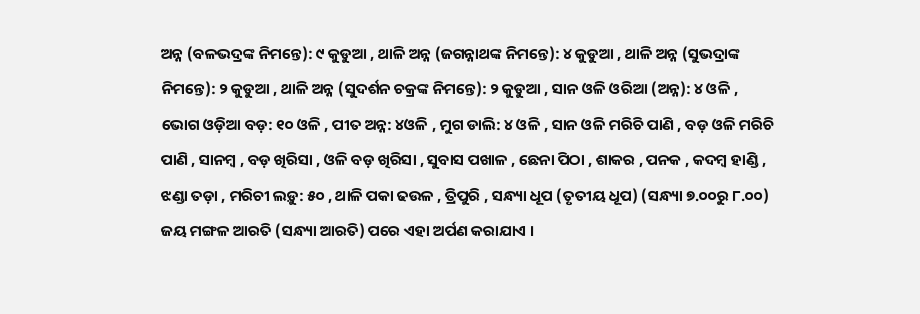ଅନ୍ନ (ବଳଭଦ୍ରଙ୍କ ନିମନ୍ତେ): ୯ କୁଡୁଆ , ଥାଳି ଅନ୍ନ (ଜଗନ୍ନାଥଙ୍କ ନିମନ୍ତେ): ୪ କୁଡୁଆ , ଥାଳି ଅନ୍ନ (ସୁଭଦ୍ରାଙ୍କ ନିମନ୍ତେ): ୨ କୁଡୁଆ , ଥାଳି ଅନ୍ନ (ସୁଦର୍ଶନ ଚକ୍ରଙ୍କ ନିମନ୍ତେ): ୨ କୁଡୁଆ , ସାନ ଓଳି ଓରିଆ (ଅନ୍ନ): ୪ ଓଳି , ଭୋଗ ଓଡ଼ିଆ ବଡ଼: ୧୦ ଓଳି , ପୀତ ଅନ୍ନ: ୪ଓଳି , ମୁଗ ଡାଲି: ୪ ଓଳି , ସାନ ଓଳି ମରିଚି ପାଣି , ବଡ଼ ଓଳି ମରିଚି ପାଣି , ସାନମ୍ବ , ବଡ଼ ଖିରିସା , ଓଳି ବଡ଼ ଖିରିସା , ସୁବାସ ପଖାଳ , ଛେନା ପିଠା , ଶାକର , ପନକ , କଦମ୍ବ ହାଣ୍ଡି , ଝଣ୍ଡା ତଡ଼ା , ମରିଚୀ ଲଡ଼ୁ: ୫୦ , ଥାଳି ପକା ଢଉଳ , ତ୍ରିପୁରି , ସନ୍ଧ୍ୟା ଧୂପ (ତୃତୀୟ ଧୂପ) (ସନ୍ଧ୍ୟା ୭.୦୦ରୁ ୮.୦୦) ଜୟ ମଙ୍ଗଳ ଆରତି (ସନ୍ଧ୍ୟା ଆରତି) ପରେ ଏହା ଅର୍ପଣ କରାଯାଏ ।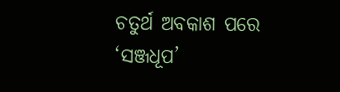ଚତୁର୍ଥ ଅବକାଶ ପରେ ‘ସଞ୍ଜଧୂପ’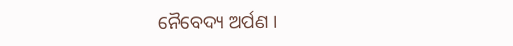ନୈବେଦ୍ୟ ଅର୍ପଣ ।